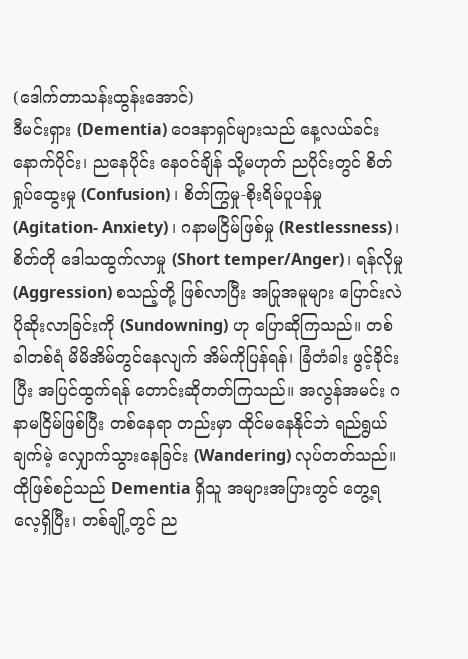(ဒေါက်တာသန်းထွန်းအောင်)
ဒီမင်းရှား (Dementia) ဝေဒနာရှင်များသည် နေ့လယ်ခင်းနောက်ပိုင်း၊ ညနေပိုင်း နေဝင်ချိန် သို့မဟုတ် ညပိုင်းတွင် စိတ်ရှုပ်ထွေးမှု (Confusion) ၊ စိတ်ကြွမှု-စိုးရိမ်ပူပန်မှု (Agitation- Anxiety) ၊ ဂနာမငြိမ်ဖြစ်မှု (Restlessness)၊ စိတ်တို ဒေါသထွက်လာမှု (Short temper/Anger)၊ ရန်လိုမှု (Aggression) စသည့်တို့ ဖြစ်လာပြီး အပြုအမူများ ပြောင်းလဲ ပိုဆိုးလာခြင်းကို (Sundowning) ဟု ပြောဆိုကြသည်။ တစ်ခါတစ်ရံ မိမိအိမ်တွင်နေလျက် အိမ်ကိုပြန်ရန်၊ ခြံတံခါး ဖွင့်ခိုင်းပြီး အပြင်ထွက်ရန် တောင်းဆိုတတ်ကြသည်။ အလွန်အမင်း ဂနာမငြိမ်ဖြစ်ပြီး တစ်နေရာ တည်းမှာ ထိုင်မနေနိုင်ဘဲ ရည်ရွယ်ချက်မဲ့ လျှောက်သွားနေခြင်း (Wandering) လုပ်တတ်သည်။ ထိုဖြစ်စဉ်သည် Dementia ရှိသူ အများအပြားတွင် တွေ့ရလေ့ရှိပြီး၊ တစ်ချို့တွင် ည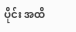ပိုင်း အထိ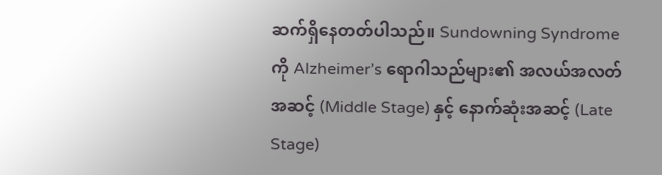ဆက်ရှိနေတတ်ပါသည်။ Sundowning Syndrome ကို Alzheimer’s ရောဂါသည်များ၏ အလယ်အလတ်အဆင့် (Middle Stage) နှင့် နောက်ဆုံးအဆင့် (Late Stage)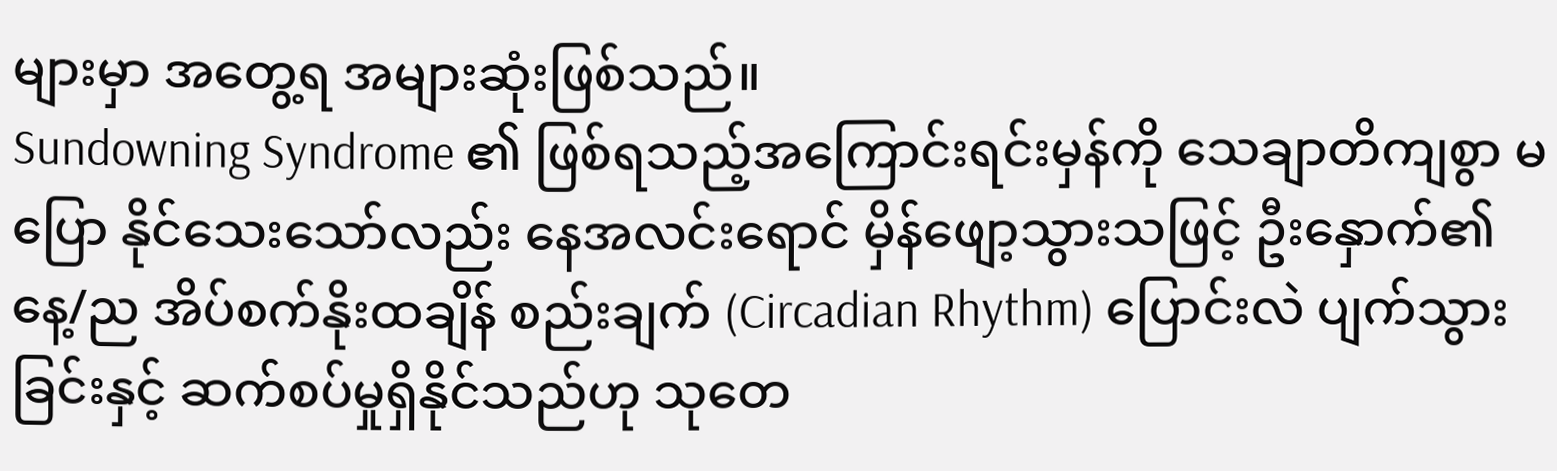များမှာ အတွေ့ရ အများဆုံးဖြစ်သည်။
Sundowning Syndrome ၏ ဖြစ်ရသည့်အကြောင်းရင်းမှန်ကို သေချာတိကျစွာ မပြော နိုင်သေးသော်လည်း နေအလင်းရောင် မှိန်ဖျော့သွားသဖြင့် ဦးနှောက်၏ နေ့/ည အိပ်စက်နိုးထချိန် စည်းချက် (Circadian Rhythm) ပြောင်းလဲ ပျက်သွားခြင်းနှင့် ဆက်စပ်မှုရှိနိုင်သည်ဟု သုတေ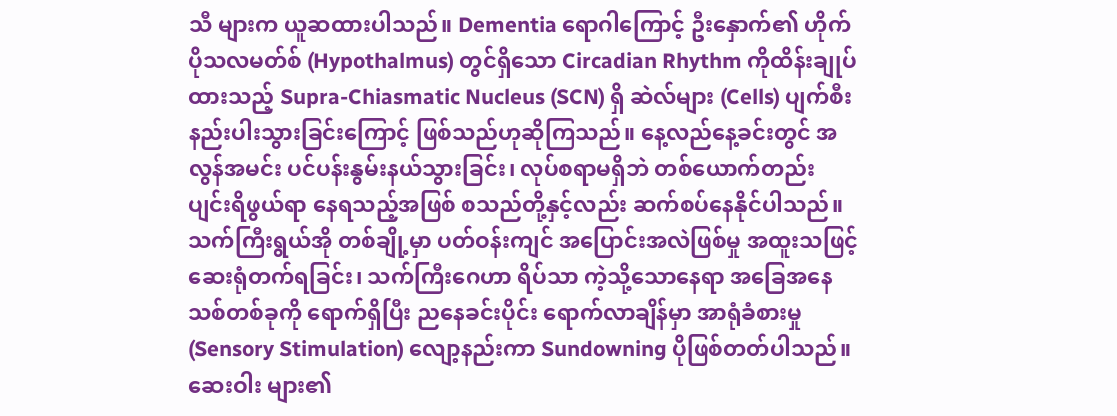သီ များက ယူဆထားပါသည်။ Dementia ရောဂါကြောင့် ဦးနှောက်၏ ဟိုက်ပိုသလမတ်စ် (Hypothalmus) တွင်ရှိသော Circadian Rhythm ကိုထိန်းချုပ်ထားသည့် Supra-Chiasmatic Nucleus (SCN) ရှိ ဆဲလ်များ (Cells) ပျက်စီးနည်းပါးသွားခြင်းကြောင့် ဖြစ်သည်ဟုဆိုကြသည်။ နေ့လည်နေ့ခင်းတွင် အလွန်အမင်း ပင်ပန်းနွမ်းနယ်သွားခြင်း၊ လုပ်စရာမရှိဘဲ တစ်ယောက်တည်း ပျင်းရိဖွယ်ရာ နေရသည့်အဖြစ် စသည်တို့နှင့်လည်း ဆက်စပ်နေနိုင်ပါသည်။ သက်ကြီးရွယ်အို တစ်ချို့မှာ ပတ်ဝန်းကျင် အပြောင်းအလဲဖြစ်မှု အထူးသဖြင့် ဆေးရုံတက်ရခြင်း၊ သက်ကြီးဂေဟာ ရိပ်သာ ကဲ့သို့သောနေရာ အခြေအနေသစ်တစ်ခုကို ရောက်ရှိပြီး ညနေခင်းပိုင်း ရောက်လာချိန်မှာ အာရုံခံစားမှု (Sensory Stimulation) လျော့နည်းကာ Sundowning ပိုဖြစ်တတ်ပါသည်။ ဆေးဝါး များ၏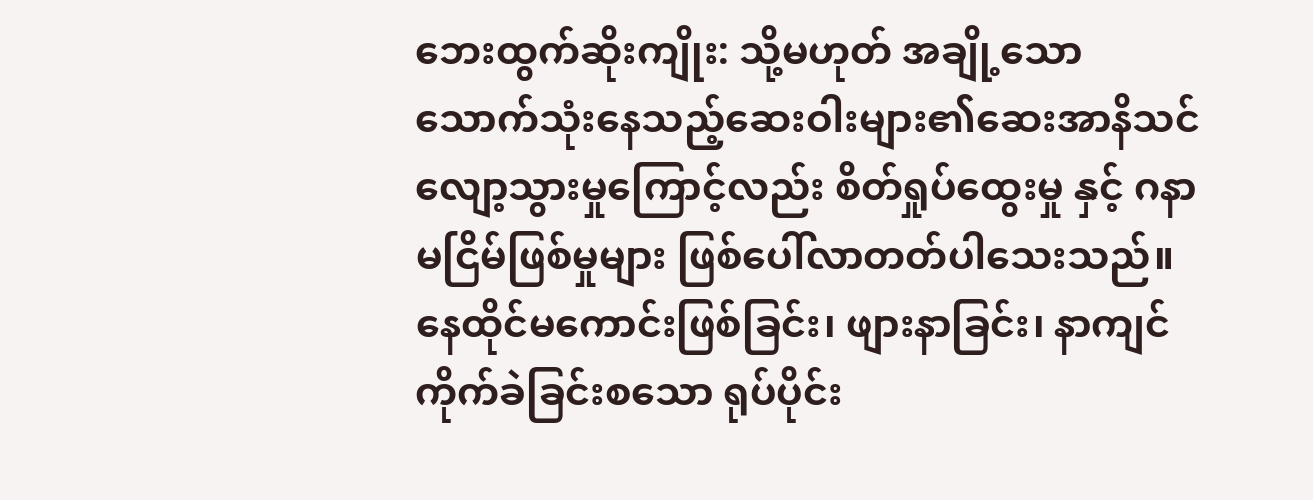ဘေးထွက်ဆိုးကျိုး: သို့မဟုတ် အချို့သော သောက်သုံးနေသည့်ဆေးဝါးများ၏ဆေးအာနိသင် လျော့သွားမှုကြောင့်လည်း စိတ်ရှုပ်ထွေးမှု နှင့် ဂနာမငြိမ်ဖြစ်မှုများ ဖြစ်ပေါ်လာတတ်ပါသေးသည်။ နေထိုင်မကောင်းဖြစ်ခြင်း၊ ဖျားနာခြင်း၊ နာကျင်ကိုက်ခဲခြင်းစသော ရုပ်ပိုင်း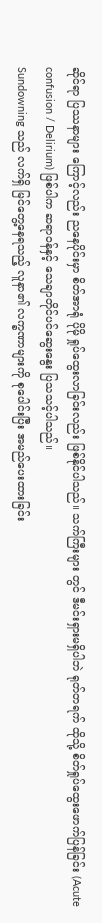ဆိုင်ရာ ပြဿနာများ ကြောင့်လည်း ညနေပိုင်းမှာ စိတ်အာရုံ ပိုမို ရှုပ်ထွေးလာခြင်းလည်း ဖြစ်နိုင်ပါသည်။ သက်ကြီးများ တွင် ဒီမင်းရှားမရှိပါဘဲ ရုတ်တရက် ထိုသို့ စိတ်ရှုပ်ထွေးဖောက်ပြန်ခြင်း (Acute confusion / Delirium) ဖြစ်ပါက ဆရာဝန်နှင့် သေချာတိုင်ပင်ဆွေးနွေး ပြသသင့်ပါသည်။
Sundowning သည် လက်ရှိ မြင်တွေ့နေရသည့် လူနာ၏ လက္ခဏာများကို စုပေါင်းပြီး အမည်ပေးထားခြင်း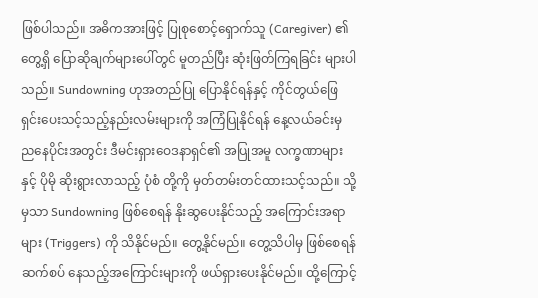ဖြစ်ပါသည်။ အဓိကအားဖြင့် ပြုစုစောင့်ရှောက်သူ (Caregiver) ၏ တွေ့ရှိ ပြောဆိုချက်များပေါ်တွင် မူတည်ပြီး ဆုံးဖြတ်ကြရခြင်း များပါသည်။ Sundowning ဟုအတည်ပြု ပြောနိုင်ရန်နှင့် ကိုင်တွယ်ဖြေရှင်းပေးသင့်သည့်နည်းလမ်းများကို အကြံပြုနိုင်ရန် နေ့လယ်ခင်းမှ ညနေပိုင်းအတွင်း ဒီမင်းရှားဝေဒနာရှင်၏ အပြုအမူ လက္ခဏာများနှင့် ပိုမို ဆိုးရွားလာသည့် ပုံစံ တို့ကို မှတ်တမ်းတင်ထားသင့်သည်။ သို့မှသာ Sundowning ဖြစ်စေရန် နိုးဆွပေးနိုင်သည့် အကြောင်းအရာများ (Triggers) ကို သိနိုင်မည်။ တွေ့နိုင်မည်။ တွေ့သိပါမှ ဖြစ်စေရန် ဆက်စပ် နေသည့်အကြောင်းများကို ဖယ်ရှားပေးနိုင်မည်။ ထို့ကြောင့်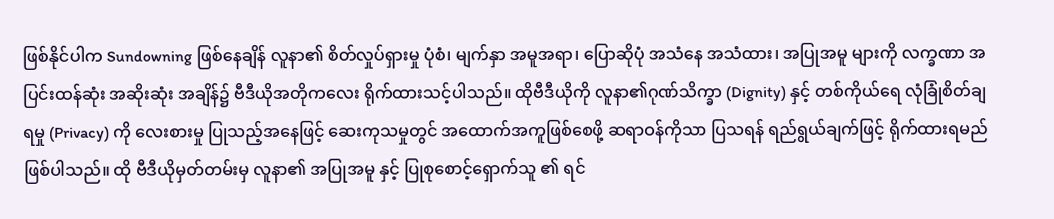ဖြစ်နိုင်ပါက Sundowning ဖြစ်နေချိန် လူနာ၏ စိတ်လှုပ်ရှားမှု ပုံစံ၊ မျက်နှာ အမူအရာ၊ ပြောဆိုပုံ အသံနေ အသံထား၊ အပြုအမူ များကို လက္ခဏာ အပြင်းထန်ဆုံး အဆိုးဆုံး အချိန်၌ ဗီဒီယိုအတိုကလေး ရိုက်ထားသင့်ပါသည်။ ထိုဗီဒီယိုကို လူနာ၏ဂုဏ်သိက္ခာ (Dignity) နှင့် တစ်ကိုယ်ရေ လုံခြုံစိတ်ချရမှု (Privacy) ကို လေးစားမှု ပြုသည့်အနေဖြင့် ဆေးကုသမှုတွင် အထောက်အကူဖြစ်စေဖို့ ဆရာဝန်ကိုသာ ပြသရန် ရည်ရွယ်ချက်ဖြင့် ရိုက်ထားရမည်ဖြစ်ပါသည်။ ထို ဗီဒီယိုမှတ်တမ်းမှ လူနာ၏ အပြုအမူ နှင့် ပြုစုစောင့်ရှောက်သူ ၏ ရင်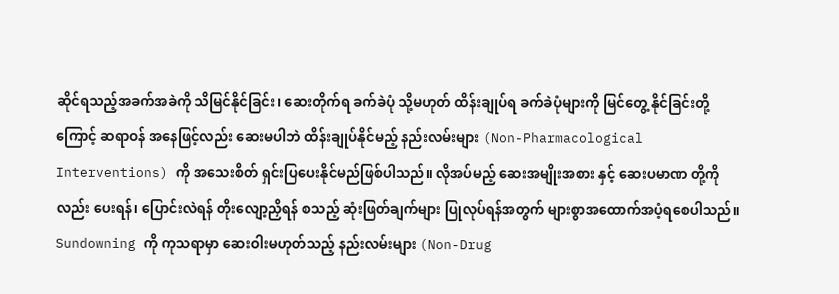ဆိုင်ရသည့်အခက်အခဲကို သိမြင်နိုင်ခြင်း၊ ဆေးတိုက်ရ ခက်ခဲပုံ သို့မဟုတ် ထိန်းချုပ်ရ ခက်ခဲပုံများကို မြင်တွေ့ နိုင်ခြင်းတို့ကြောင့် ဆရာဝန် အနေဖြင့်လည်း ဆေးမပါဘဲ ထိန်းချုပ်နိုင်မည့် နည်းလမ်းများ (Non-Pharmacological Interventions) ကို အသေးစိတ် ရှင်းပြပေးနိုင်မည်ဖြစ်ပါသည်။ လိုအပ်မည့် ဆေးအမျိုးအစား နှင့် ဆေးပမာဏ တို့ကိုလည်း ပေးရန်၊ ပြောင်းလဲရန် တိုးလျော့ညှိရန် စသည့် ဆုံးဖြတ်ချက်များ ပြုလုပ်ရန်အတွက် များစွာအထောက်အပံ့ရစေပါသည်။
Sundowning ကို ကုသရာမှာ ဆေးဝါးမဟုတ်သည့် နည်းလမ်းများ (Non-Drug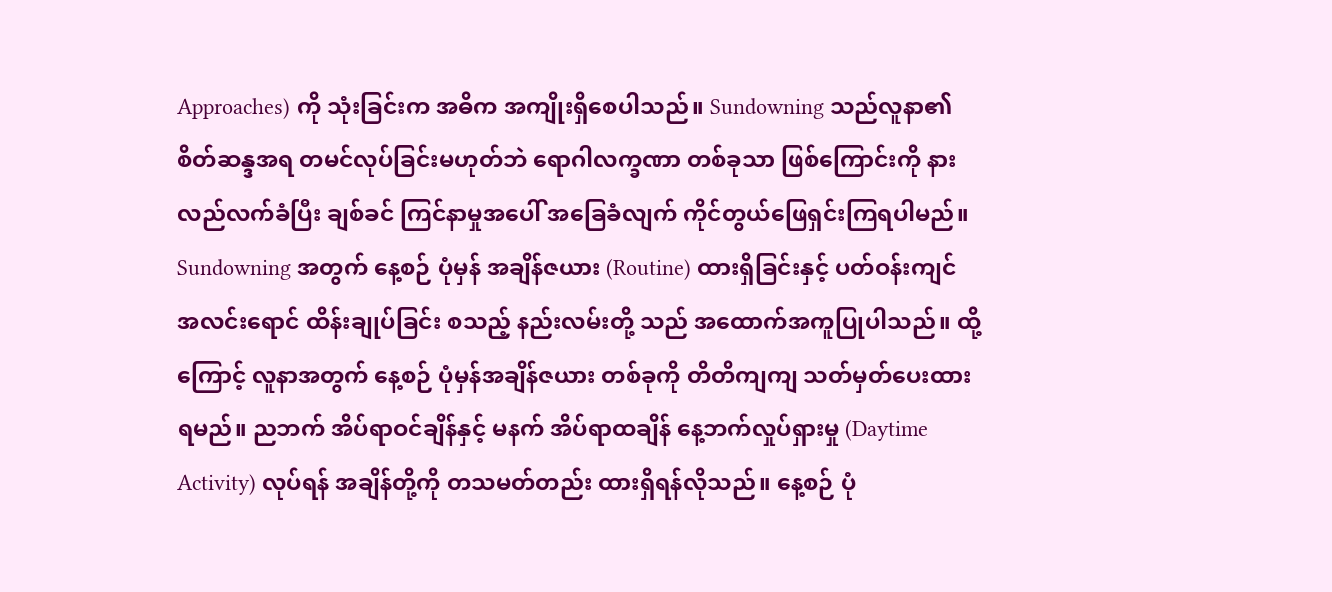Approaches) ကို သုံးခြင်းက အဓိက အကျိုးရှိစေပါသည်။ Sundowning သည်လူနာ၏ စိတ်ဆန္ဒအရ တမင်လုပ်ခြင်းမဟုတ်ဘဲ ရောဂါလက္ခဏာ တစ်ခုသာ ဖြစ်ကြောင်းကို နားလည်လက်ခံပြီး ချစ်ခင် ကြင်နာမှုအပေါ် အခြေခံလျက် ကိုင်တွယ်ဖြေရှင်းကြရပါမည်။ Sundowning အတွက် နေ့စဉ် ပုံမှန် အချိန်ဇယား (Routine) ထားရှိခြင်းနှင့် ပတ်ဝန်းကျင် အလင်းရောင် ထိန်းချုပ်ခြင်း စသည့် နည်းလမ်းတို့ သည် အထောက်အကူပြုပါသည်။ ထို့ကြောင့် လူနာအတွက် နေ့စဉ် ပုံမှန်အချိန်ဇယား တစ်ခုကို တိတိကျကျ သတ်မှတ်ပေးထားရမည်။ ညဘက် အိပ်ရာဝင်ချိန်နှင့် မနက် အိပ်ရာထချိန် နေ့ဘက်လှုပ်ရှားမှု (Daytime Activity) လုပ်ရန် အချိန်တို့ကို တသမတ်တည်း ထားရှိရန်လိုသည်။ နေ့စဉ် ပုံ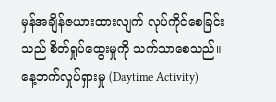မှန်အချိန်ဇယားထားလျက် လုပ်ကိုင်စေခြင်းသည် စိတ်ရှုပ်ထွေးမှုကို သက်သာစေသည်။ နေ့ဘက်လှုပ်ရှားမှု (Daytime Activity)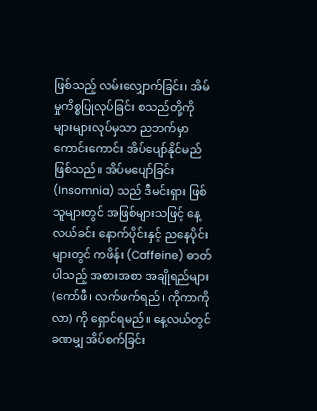ဖြစ်သည့် လမ်းလျှောက်ခြင်း၊ အိမ်မှုကိစ္စပြုလုပ်ခြင်း စသည်တို့ကို များများလုပ်မှသာ ညဘက်မှာ ကောင်းကောင်း အိပ်ပျော်နိုင်မည် ဖြစ်သည်။ အိပ်မပျော်ခြင်း (Insomnia) သည် ဒီမင်းရှား ဖြစ်သူများတွင် အဖြစ်များသဖြင့် နေ့လယ်ခင်း နောက်ပိုင်းနှင့် ညနေပိုင်းများတွင် ကဖိန်း (Caffeine) ဓာတ်ပါသည့် အစားအစာ အချိုရည်များ (ကော်ဖီ၊ လက်ဖက်ရည်၊ ကိုကာကိုလာ) ကို ရှောင်ရမည်။ နေ့လယ်တွင် ခဏမျှ အိပ်စက်ခြင်း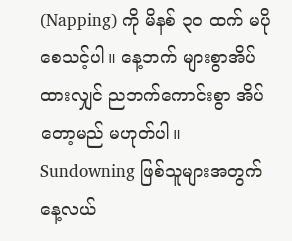(Napping) ကို မိနစ် ၃၀ ထက် မပိုစေသင့်ပါ။ နေ့ဘက် များစွာအိပ်ထားလျှင် ညဘက်ကောင်းစွာ အိပ်တော့မည် မဟုတ်ပါ။
Sundowning ဖြစ်သူများအတွက် နေ့လယ်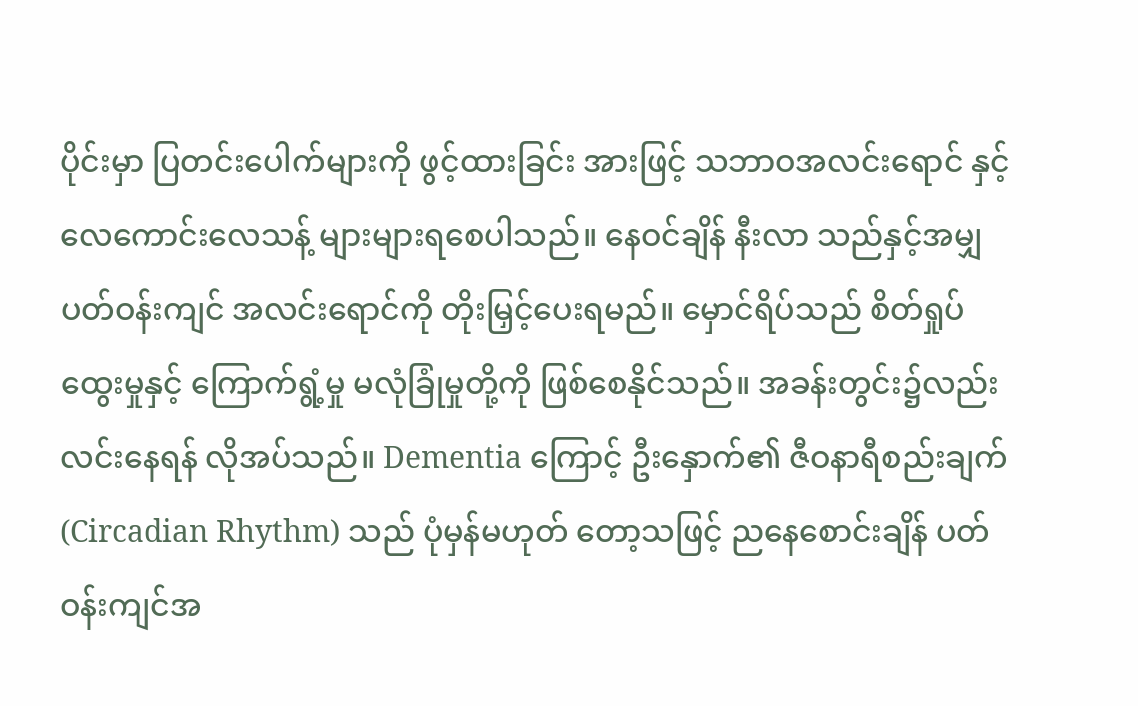ပိုင်းမှာ ပြတင်းပေါက်များကို ဖွင့်ထားခြင်း အားဖြင့် သဘာဝအလင်းရောင် နှင့် လေကောင်းလေသန့် များများရစေပါသည်။ နေဝင်ချိန် နီးလာ သည်နှင့်အမျှ ပတ်ဝန်းကျင် အလင်းရောင်ကို တိုးမြှင့်ပေးရမည်။ မှောင်ရိပ်သည် စိတ်ရှုပ်ထွေးမှုနှင့် ကြောက်ရွံ့မှု မလုံခြုံမှုတို့ကို ဖြစ်စေနိုင်သည်။ အခန်းတွင်း၌လည်း လင်းနေရန် လိုအပ်သည်။ Dementia ကြောင့် ဦးနှောက်၏ ဇီဝနာရီစည်းချက် (Circadian Rhythm) သည် ပုံမှန်မဟုတ် တော့သဖြင့် ညနေစောင်းချိန် ပတ်ဝန်းကျင်အ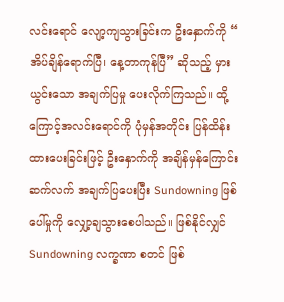လင်းရောင် လျော့ကျသွားခြင်းက ဦးနှောက်ကို “ အိပ်ချိန်ရောက်ပြီ၊ နေ့တာကုန်ပြီ” ဆိုသည့် မှားယွင်းသော အချက်ပြမှု ပေးလိုက်ကြသည်။ ထို့ကြောင့်အလင်းရောင်ကို ပုံမှန်အတိုင်း ပြန်ထိန်းထားပေးခြင်းဖြင့် ဦးနှောက်ကို အချိန်မှန်ကြောင်း ဆက်လက် အချက်ပြပေးပြီး Sundowning ဖြစ်ပေါ်မှုကို လျှော့ချသွားစေပါသည်။ ဖြစ်နိုင်လျှင် Sundowning လက္ခဏာ စတင် ဖြစ်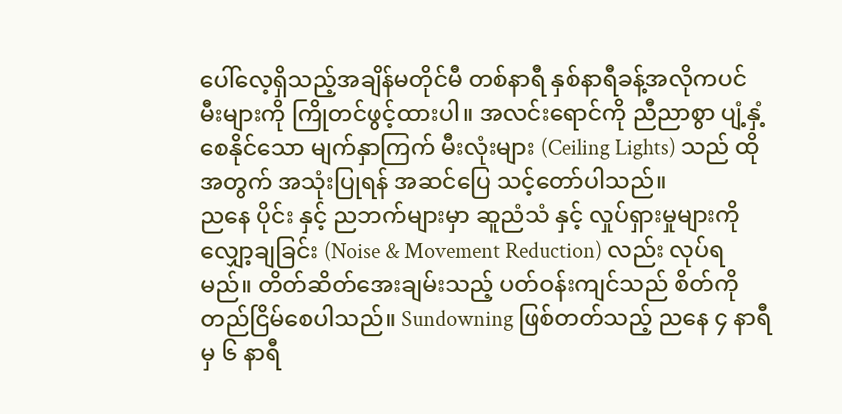ပေါ်လေ့ရှိသည့်အချိန်မတိုင်မီ တစ်နာရီ နှစ်နာရီခန့်အလိုကပင် မီးများကို ကြိုတင်ဖွင့်ထားပါ။ အလင်းရောင်ကို ညီညာစွာ ပျံ့နှံ့စေနိုင်သော မျက်နှာကြက် မီးလုံးများ (Ceiling Lights) သည် ထိုအတွက် အသုံးပြုရန် အဆင်ပြေ သင့်တော်ပါသည်။
ညနေ ပိုင်း နှင့် ညဘက်များမှာ ဆူညံသံ နှင့် လှုပ်ရှားမှုများကို လျှော့ချခြင်း (Noise & Movement Reduction) လည်း လုပ်ရမည်။ တိတ်ဆိတ်အေးချမ်းသည့် ပတ်ဝန်းကျင်သည် စိတ်ကို တည်ငြိမ်စေပါသည်။ Sundowning ဖြစ်တတ်သည့် ညနေ ၄ နာရီ မှ ၆ နာရီ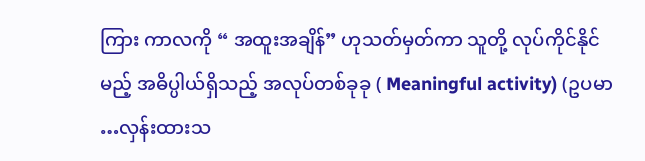ကြား ကာလကို “ အထူးအချိန်” ဟုသတ်မှတ်ကာ သူတို့ လုပ်ကိုင်နိုင်မည့် အဓိပ္ပါယ်ရှိသည့် အလုပ်တစ်ခုခု ( Meaningful activity) (ဥပမာ …လှန်းထားသ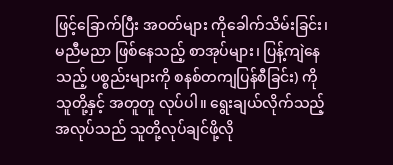ဖြင့်ခြောက်ပြီး အဝတ်များ ကိုခေါက်သိမ်းခြင်း၊ မညီမညာ ဖြစ်နေသည့် စာအုပ်များ၊ ပြန့်ကျဲနေသည့် ပစ္စည်းများကို စနစ်တကျပြန်စီခြင်း) ကို သူတို့နှင့် အတူတူ လုပ်ပါ။ ရွေးချယ်လိုက်သည့်အလုပ်သည် သူတို့လုပ်ချင်ဖို့လို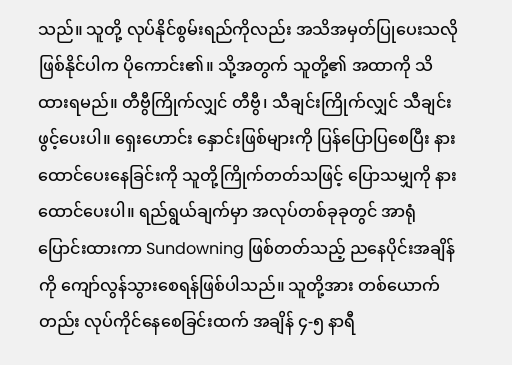သည်။ သူတို့ လုပ်နိုင်စွမ်းရည်ကိုလည်း အသိအမှတ်ပြုပေးသလို ဖြစ်နိုင်ပါက ပိုကောင်း၏။ သို့အတွက် သူတို့၏ အထာကို သိထားရမည်။ တီဗွီကြိုက်လျှင် တီဗွီ၊ သီချင်းကြိုက်လျှင် သီချင်း ဖွင့်ပေးပါ။ ရှေးဟောင်း နှောင်းဖြစ်များကို ပြန်ပြောပြစေပြီး နားထောင်ပေးနေခြင်းကို သူတို့ကြိုက်တတ်သဖြင့် ပြောသမျှကို နားထောင်ပေးပါ။ ရည်ရွယ်ချက်မှာ အလုပ်တစ်ခုခုတွင် အာရုံပြောင်းထားကာ Sundowning ဖြစ်တတ်သည့် ညနေပိုင်းအချိန်ကို ကျော်လွန်သွားစေရန်ဖြစ်ပါသည်။ သူတို့အား တစ်ယောက်တည်း လုပ်ကိုင်နေစေခြင်းထက် အချိန် ၄-၅ နာရီ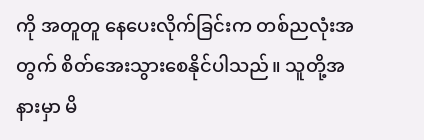ကို အတူတူ နေပေးလိုက်ခြင်းက တစ်ညလုံးအတွက် စိတ်အေးသွားစေနိုင်ပါသည်။ သူတို့အနားမှာ မိ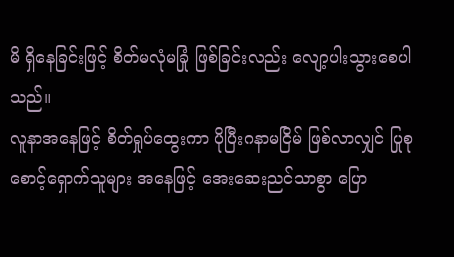မိ ရှိနေခြင်းဖြင့် စိတ်မလုံမခြုံ ဖြစ်ခြင်းလည်း လျော့ပါးသွားစေပါသည်။
လူနာအနေဖြင့် စိတ်ရှုပ်ထွေးကာ ပိုပြီးဂနာမငြိမ် ဖြစ်လာလျှင် ပြုစုစောင့်ရှောက်သူများ အနေဖြင့် အေးဆေးညင်သာစွာ ပြော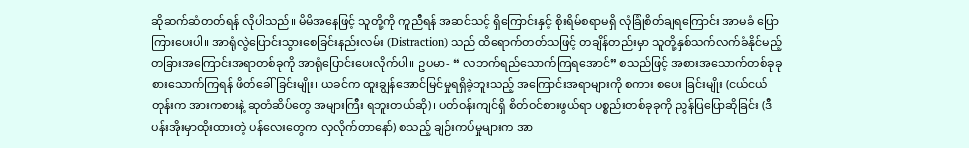ဆိုဆက်ဆံတတ်ရန် လိုပါသည်။ မိမိအနေဖြင့် သူတို့ကို ကူညီရန် အဆင်သင့် ရှိကြောင်းနှင့် စိုးရိမ်စရာမရှိ လုံခြုံစိတ်ချရကြောင်း အာမခံ ပြောကြားပေးပါ။ အာရုံလွဲပြောင်းသွားစေခြင်းနည်းလမ်း (Distraction) သည် ထိရောက်တတ်သဖြင့် တချိန်တည်းမှာ သူတို့နှစ်သက်လက်ခံနိုင်မည့် တခြားအကြောင်းအရာတစ်ခုကို အာရုံပြောင်းပေးလိုက်ပါ။ ဥပမာ- “ လဘက်ရည်သောက်ကြရအောင်” စသည်ဖြင့် အစားအသောက်တစ်ခုခု စားသောက်ကြရန် ဖိတ်ခေါ်ခြင်းမျိုး၊ ယခင်က ထူးချွန်အောင်မြင်မှုရရှိခဲ့ဘူးသည့် အကြောင်းအရာများကို စကား စပေး ခြင်းမျိုး (ငယ်ငယ်တုန်းက အားကစားနဲ့ ဆုတံဆိပ်တွေ အများကြီး ရဘူးတယ်ဆို)၊ ပတ်ဝန်းကျင်ရှိ စိတ်ဝင်စားဖွယ်ရာ ပစ္စည်းတစ်ခုခုကို ညွန်ပြပြောဆိုခြင်း (ဒီပန်းအိုးမှာထိုးထားတဲ့ ပန်လေးတွေက လှလိုက်တာနော်) စသည့် ချဉ်းကပ်မှုများက အာ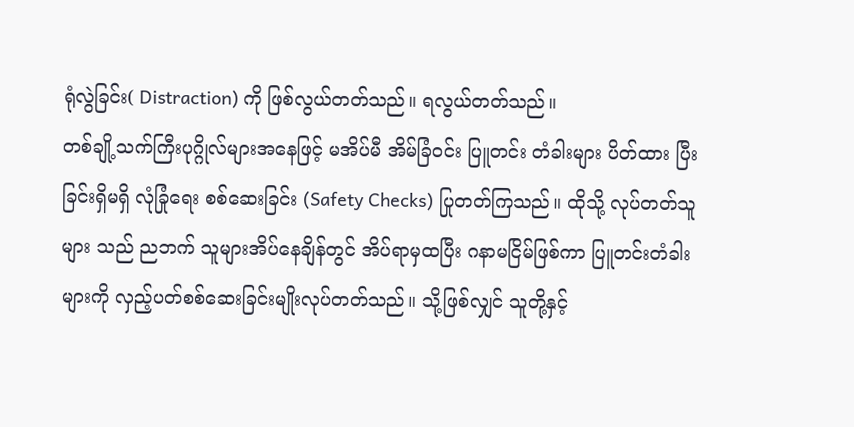ရုံလွဲခြင်း( Distraction) ကို ဖြစ်လွယ်တတ်သည်။ ရလွယ်တတ်သည်။
တစ်ချို့သက်ကြီးပုဂ္ဂိုလ်များအနေဖြင့် မအိပ်မီ အိမ်ခြံဝင်း ပြူတင်း တံခါးများ ပိတ်ထား ပြီးခြင်းရှိမရှိ လုံခြုံရေး စစ်ဆေးခြင်း (Safety Checks) ပြုတတ်ကြသည်။ ထိုသို့ လုပ်တတ်သူများ သည် ညဘက် သူများအိပ်နေချိန်တွင် အိပ်ရာမှထပြီး ဂနာမငြိမ်ဖြစ်ကာ ပြူတင်းတံခါးများကို လှည့်ပတ်စစ်ဆေးခြင်းမျိုးလုပ်တတ်သည်။ သို့ဖြစ်လျှင် သူတို့နှင့်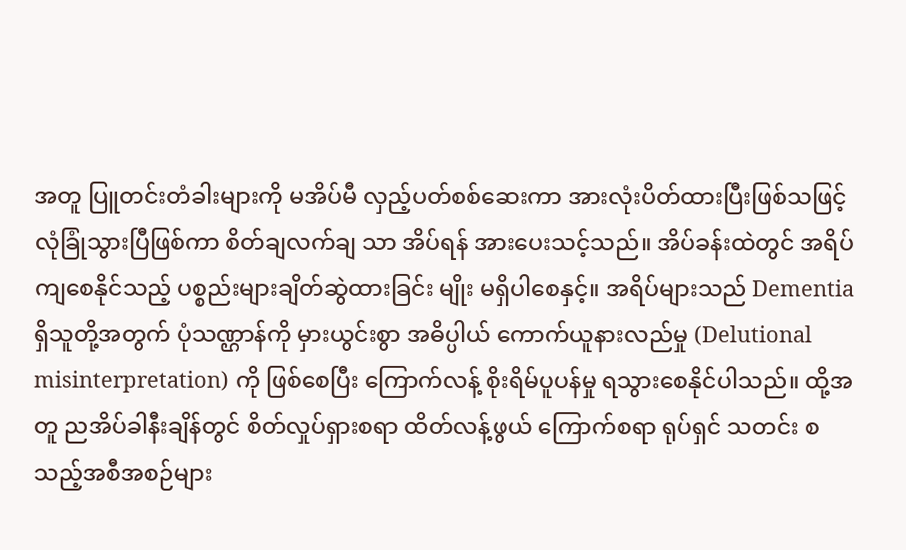အတူ ပြူတင်းတံခါးများကို မအိပ်မီ လှည့်ပတ်စစ်ဆေးကာ အားလုံးပိတ်ထားပြီးဖြစ်သဖြင့် လုံခြုံသွားပြီဖြစ်ကာ စိတ်ချလက်ချ သာ အိပ်ရန် အားပေးသင့်သည်။ အိပ်ခန်းထဲတွင် အရိပ်ကျစေနိုင်သည့် ပစ္စည်းများချိတ်ဆွဲထားခြင်း မျိုး မရှိပါစေနှင့်။ အရိပ်များသည် Dementia ရှိသူတို့အတွက် ပုံသဏ္ဌာန်ကို မှားယွင်းစွာ အဓိပ္ပါယ် ကောက်ယူနားလည်မှု (Delutional misinterpretation) ကို ဖြစ်စေပြီး ကြောက်လန့် စိုးရိမ်ပူပန်မှု ရသွားစေနိုင်ပါသည်။ ထို့အတူ ညအိပ်ခါနီးချိန်တွင် စိတ်လှုပ်ရှားစရာ ထိတ်လန့်ဖွယ် ကြောက်စရာ ရုပ်ရှင် သတင်း စသည့်အစီအစဉ်များ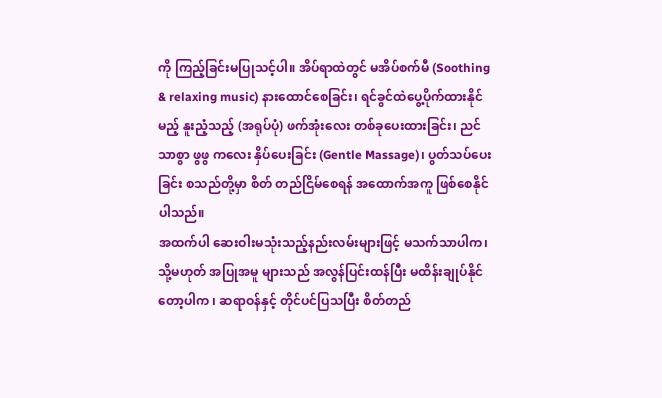ကို ကြည့်ခြင်းမပြုသင့်ပါ။ အိပ်ရာထဲတွင် မအိပ်စက်မီ (Soothing & relaxing music) နားထောင်စေခြင်း၊ ရင်ခွင်ထဲပွေ့ပိုက်ထားနိုင်မည့် နူးညံ့သည့် (အရုပ်ပုံ) ဖက်အုံးလေး တစ်ခုပေးထားခြင်း၊ ညင်သာစွာ ဖွဖွ ကလေး နှိပ်ပေးခြင်း (Gentle Massage)၊ ပွတ်သပ်ပေးခြင်း စသည်တို့မှာ စိတ် တည်ငြိမ်စေရန် အထောက်အကူ ဖြစ်စေနိုင် ပါသည်။
အထက်ပါ ဆေးဝါးမသုံးသည့်နည်းလမ်းများဖြင့် မသက်သာပါက၊ သို့မဟုတ် အပြုအမူ များသည် အလွန်ပြင်းထန်ပြီး မထိန်းချုပ်နိုင်တော့ပါက ၊ ဆရာဝန်နှင့် တိုင်ပင်ပြသပြီး စိတ်တည်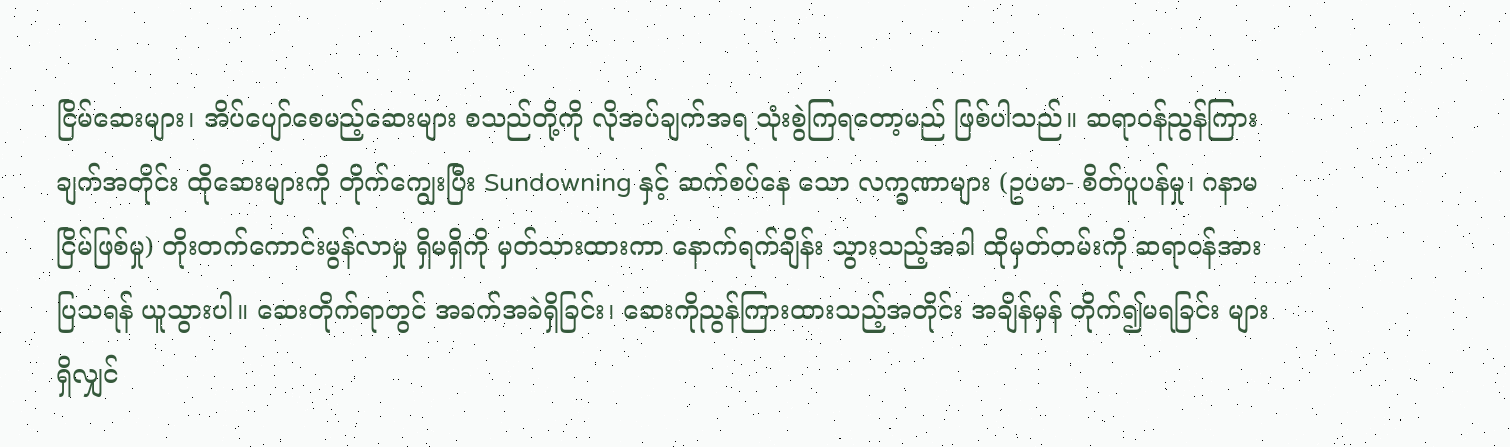ငြိမ်ဆေးများ၊ အိပ်ပျော်စေမည့်ဆေးများ စသည်တို့ကို လိုအပ်ချက်အရ သုံးစွဲကြရတော့မည် ဖြစ်ပါသည်။ ဆရာဝန်ညွန်ကြားချက်အတိုင်း ထိုဆေးများကို တိုက်ကျွေးပြီး Sundowning နှင့် ဆက်စပ်နေ သော လက္ခဏာများ (ဥပမာ- စိတ်ပူပန်မှု၊ ဂနာမငြိမ်ဖြစ်မှု) တိုးတက်ကောင်းမွန်လာမှု ရှိမရှိကို မှတ်သားထားကာ နောက်ရက်ချိန်း သွားသည့်အခါ ထိုမှတ်တမ်းကို ဆရာဝန်အားပြသရန် ယူသွားပါ။ ဆေးတိုက်ရာတွင် အခက်အခဲရှိခြင်း၊ ဆေးကိုညွန်ကြားထားသည့်အတိုင်း အချိန်မှန် တိုက်၍မရခြင်း များရှိလျှင်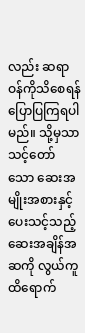လည်း ဆရာဝန်ကိုသိစေရန် ပြောပြကြရပါမည်။ သို့မှသာ သင့်တော် သော ဆေးအမျိုးအစားနှင့် ပေးသင့်သည့် ဆေးအချိန်အဆကို လွယ်ကူထိရောက်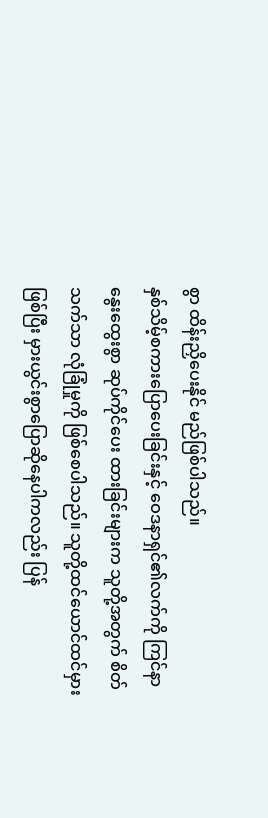စွာ ထိန်းညှိပေးနိုင် မည်ဖြစ်ပါသည်။
နှစ်သိမ့်စကားပြောပေးခြင်းနှင့် ဝေဒနာရှင်၏လက်ကို ကြင်နာနွေးထွေးစွာ ဆုပ်ကိုင်ပေး ထားခြင်းများက သူတို့အတွက် စိတ်သက်သာ လုံခြုံမှုကို ဖြစ်စေပါသည်။ သူတို့ထင်ယောင်ထင်မှား ဖြစ်ပြီး မှားယွင်းစွာပြောဆိုနေပါကလည်း ပြန်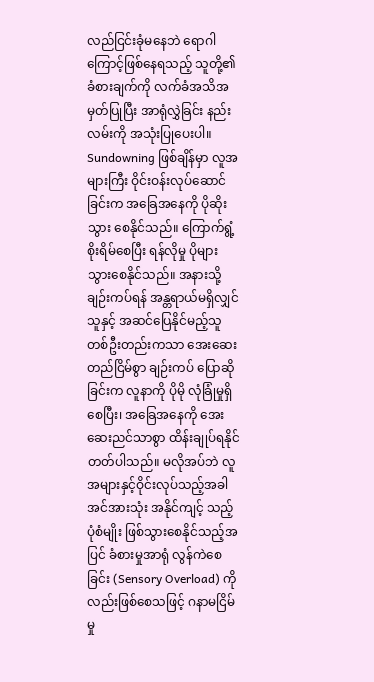လည်ငြင်းခုံမနေဘဲ ရောဂါကြောင့်ဖြစ်နေရသည့် သူတို့၏ခံစားချက်ကို လက်ခံအသိအမှတ်ပြုပြီး အာရုံလွှဲခြင်း နည်းလမ်းကို အသုံးပြုပေးပါ။ Sundowning ဖြစ်ချိန်မှာ လူအများကြီး ဝိုင်းဝန်းလုပ်ဆောင်ခြင်းက အခြေအနေကို ပိုဆိုးသွား စေနိုင်သည်။ ကြောက်ရွံ့ စိုးရိမ်စေပြီး ရန်လိုမှု ပိုများသွားစေနိုင်သည်။ အနားသို့ချဉ်းကပ်ရန် အန္တရာယ်မရှိလျှင် သူနှင့် အဆင်ပြေနိုင်မည့်သူ တစ်ဦးတည်းကသာ အေးဆေး တည်ငြိမ်စွာ ချဉ်းကပ် ပြောဆိုခြင်းက လူနာကို ပိုမို လုံခြုံမှုရှိစေပြီး၊ အခြေအနေကို အေးဆေးညင်သာစွာ ထိန်းချုပ်ရနိုင်တတ်ပါသည်။ မလိုအပ်ဘဲ လူအများနှင့်ဝိုင်းလုပ်သည့်အခါ အင်အားသုံး အနိုင်ကျင့် သည့် ပုံစံမျိုး ဖြစ်သွားစေနိုင်သည့်အပြင် ခံစားမှုအာရုံ လွန်ကဲစေခြင်း (Sensory Overload) ကို လည်းဖြစ်စေသဖြင့် ဂနာမငြိမ်မှု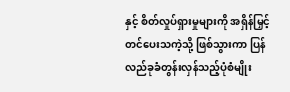နှင့် စိတ်လှုပ်ရှားမှုများကို အရှိန်မြှင့်တင်ပေးသကဲ့သို့ ဖြစ်သွားကာ ပြန်လည်ခုခံတွန်းလှန်သည့်ပုံစံမျိုး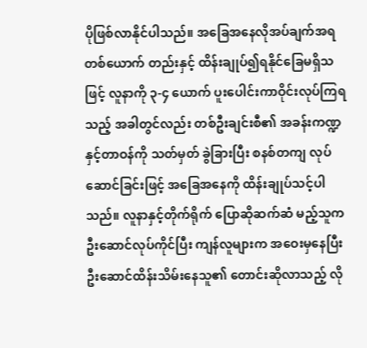ပိုဖြစ်လာနိုင်ပါသည်။ အခြေအနေလိုအပ်ချက်အရ တစ်ယောက် တည်းနှင့် ထိန်းချုပ်၍ရနိုင်ခြေမရှိသဖြင့် လူနာကို ၃-၄ ယောက် ပူးပေါင်းကာဝိုင်းလုပ်ကြရသည့် အခါတွင်လည်း တစ်ဦးချင်းစီ၏ အခန်းကဏ္ဍနှင့်တာဝန်ကို သတ်မှတ် ခွဲခြားပြီး စနစ်တကျ လုပ်ဆောင်ခြင်းဖြင့် အခြေအနေကို ထိန်းချုပ်သင့်ပါသည်။ လူနာနှင့်တိုက်ရိုက် ပြောဆိုဆက်ဆံ မည့်သူက ဦးဆောင်လုပ်ကိုင်ပြီး ကျန်လူများက အဝေးမှနေပြီး ဦးဆောင်ထိန်းသိမ်းနေသူ၏ တောင်းဆိုလာသည့် လို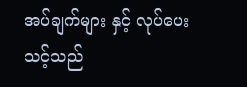အပ်ချက်များ နှင့် လုပ်ပေးသင့်သည်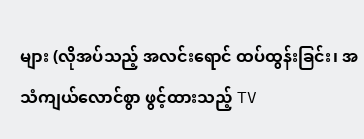များ (လိုအပ်သည့် အလင်းရောင် ထပ်ထွန်းခြင်း၊ အသံကျယ်လောင်စွာ ဖွင့်ထားသည့် TV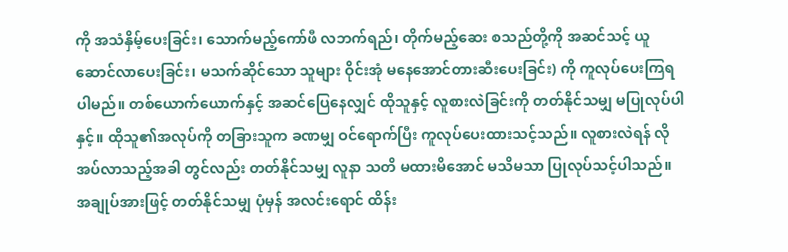ကို အသံနှိမ့်ပေးခြင်း၊ သောက်မည့်ကော်ဖီ လဘက်ရည်၊ တိုက်မည့်ဆေး စသည်တို့ကို အဆင်သင့် ယူဆောင်လာပေးခြင်း၊ မသက်ဆိုင်သော သူများ ဝိုင်းအုံ မနေအောင်တားဆီးပေးခြင်း) ကို ကူလုပ်ပေးကြရပါမည်။ တစ်ယောက်ယောက်နှင့် အဆင်ပြေနေလျှင် ထိုသူနှင့် လူစားလဲခြင်းကို တတ်နိုင်သမျှ မပြုလုပ်ပါနှင့်။ ထိုသူ၏အလုပ်ကို တခြားသူက ခဏမျှ ဝင်ရောက်ပြီး ကူလုပ်ပေးထားသင့်သည်။ လူစားလဲရန် လိုအပ်လာသည့်အခါ တွင်လည်း တတ်နိုင်သမျှ လူနာ သတိ မထားမိအောင် မသိမသာ ပြုလုပ်သင့်ပါသည်။
အချုပ်အားဖြင့် တတ်နိုင်သမျှ ပုံမှန် အလင်းရောင် ထိန်း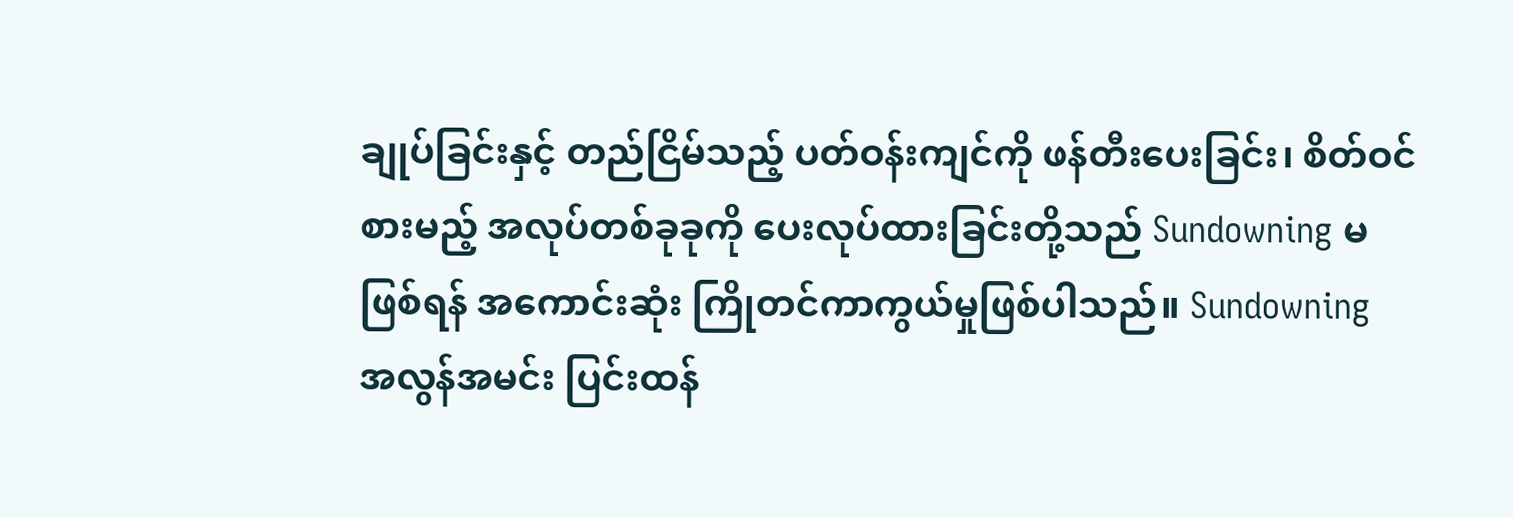ချုပ်ခြင်းနှင့် တည်ငြိမ်သည့် ပတ်ဝန်းကျင်ကို ဖန်တီးပေးခြင်း၊ စိတ်ဝင်စားမည့် အလုပ်တစ်ခုခုကို ပေးလုပ်ထားခြင်းတို့သည် Sundowning မဖြစ်ရန် အကောင်းဆုံး ကြိုတင်ကာကွယ်မှုဖြစ်ပါသည်။ Sundowning အလွန်အမင်း ပြင်းထန်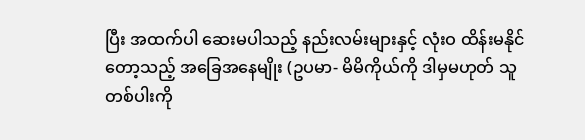ပြီး အထက်ပါ ဆေးမပါသည့် နည်းလမ်းများနှင့် လုံးဝ ထိန်းမနိုင်တော့သည့် အခြေအနေမျိုး (ဥပမာ- မိမိကိုယ်ကို ဒါမှမဟုတ် သူတစ်ပါးကို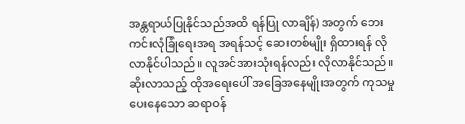အန္တရာယ်ပြုနိုင်သည်အထိ ရန်ပြု လာချိန်) အတွက် ဘေးကင်းလုံခြုံရေးအရ အရန်သင့် ဆေးတစ်မျိုး ရှိထားရန် လိုလာနိုင်ပါသည်။ လူအင်အားသုံးရန်လည်း လိုလာနိုင်သည်။ ဆိုးလာသည့် ထိုအရေးပေါ် အခြေအနေမျိုးအတွက် ကုသမှုပေးနေသော ဆရာဝန်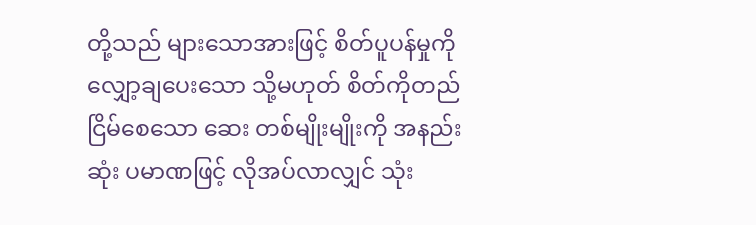တို့သည် များသောအားဖြင့် စိတ်ပူပန်မှုကို လျှော့ချပေးသော သို့မဟုတ် စိတ်ကိုတည်ငြိမ်စေသော ဆေး တစ်မျိုးမျိုးကို အနည်းဆုံး ပမာဏဖြင့် လိုအပ်လာလျှင် သုံး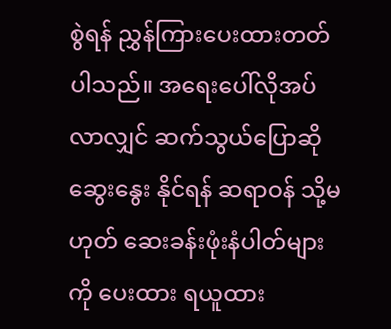စွဲရန် ညွှန်ကြားပေးထားတတ်ပါသည်။ အရေးပေါ်လိုအပ်လာလျှင် ဆက်သွယ်ပြောဆို ဆွေးနွေး နိုင်ရန် ဆရာဝန် သို့မဟုတ် ဆေးခန်းဖုံးနံပါတ်များကို ပေးထား ရယူထား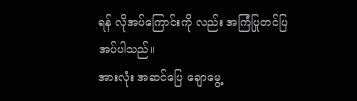ရန် လိုအပ်ကြောင်းကို လည်း အကြံပြုတင်ပြအပ်ပါသည်။
အားလုံး အဆင်ပြေ ချောမွေ့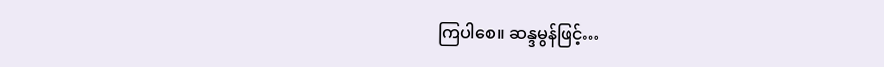ကြပါစေ။ ဆန္ဒမွန်ဖြင့်…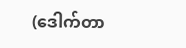(ဒေါက်တာ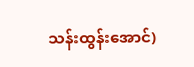သန်းထွန်းအောင်)